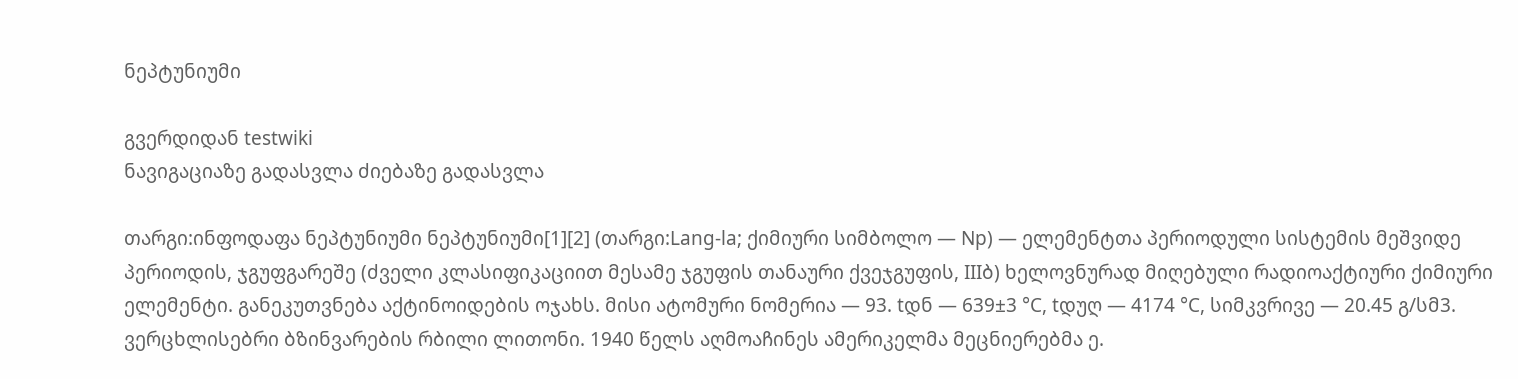ნეპტუნიუმი

გვერდიდან testwiki
ნავიგაციაზე გადასვლა ძიებაზე გადასვლა

თარგი:ინფოდაფა ნეპტუნიუმი ნეპტუნიუმი[1][2] (თარგი:Lang-la; ქიმიური სიმბოლო — Np) — ელემენტთა პერიოდული სისტემის მეშვიდე პერიოდის, ჯგუფგარეშე (ძველი კლასიფიკაციით მესამე ჯგუფის თანაური ქვეჯგუფის, IIIბ) ხელოვნურად მიღებული რადიოაქტიური ქიმიური ელემენტი. განეკუთვნება აქტინოიდების ოჯახს. მისი ატომური ნომერია — 93. tდნ — 639±3 °C, tდუღ — 4174 °C, სიმკვრივე — 20.45 გ/სმ3. ვერცხლისებრი ბზინვარების რბილი ლითონი. 1940 წელს აღმოაჩინეს ამერიკელმა მეცნიერებმა ე.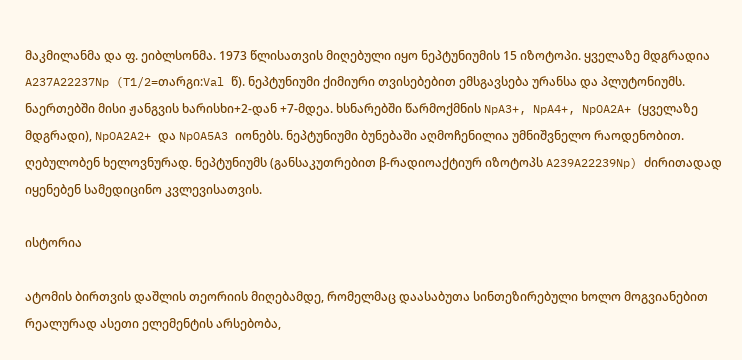მაკმილანმა და ფ. ეიბლსონმა. 1973 წლისათვის მიღებული იყო ნეპტუნიუმის 15 იზოტოპი. ყველაზე მდგრადია A237A22237Np (T1/2=თარგი:Val წ). ნეპტუნიუმი ქიმიური თვისებებით ემსგავსება ურანსა და პლუტონიუმს. ნაერთებში მისი ჟანგვის ხარისხი+2-დან +7-მდეა. ხსნარებში წარმოქმნის NpA3+, NpA4+, NpOA2A+ (ყველაზე მდგრადი), NpOA2A2+ და NpOA5A3 იონებს. ნეპტუნიუმი ბუნებაში აღმოჩენილია უმნიშვნელო რაოდენობით. ღებულობენ ხელოვნურად. ნეპტუნიუმს (განსაკუთრებით β-რადიოაქტიურ იზოტოპს A239A22239Np) ძირითადად იყენებენ სამედიცინო კვლევისათვის.

ისტორია

ატომის ბირთვის დაშლის თეორიის მიღებამდე, რომელმაც დაასაბუთა სინთეზირებული ხოლო მოგვიანებით რეალურად ასეთი ელემენტის არსებობა,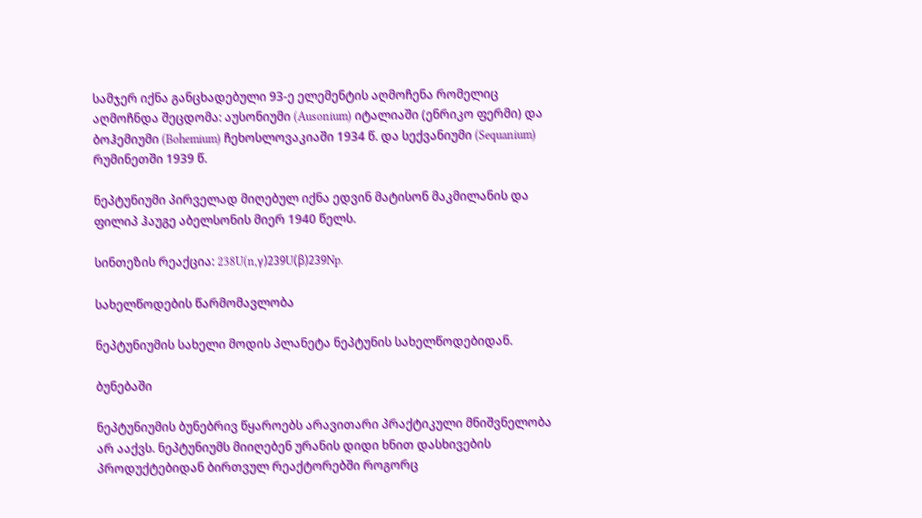სამჯერ იქნა განცხადებული 93-ე ელემენტის აღმოჩენა რომელიც აღმოჩნდა შეცდომა: აუსონიუმი (Ausonium) იტალიაში (ენრიკო ფერმი) და ბოჰემიუმი (Bohemium) ჩეხოსლოვაკიაში 1934 წ. და სექვანიუმი (Sequanium) რუმინეთში 1939 წ.

ნეპტუნიუმი პირველად მიღებულ იქნა ედვინ მატისონ მაკმილანის და ფილიპ ჰაუგე აბელსონის მიერ 1940 წელს.

სინთეზის რეაქცია: 238U(n,γ)239U(β)239Np.

სახელწოდების წარმომავლობა

ნეპტუნიუმის სახელი მოდის პლანეტა ნეპტუნის სახელწოდებიდან.

ბუნებაში

ნეპტუნიუმის ბუნებრივ წყაროებს არავითარი პრაქტიკული მნიშვნელობა არ ააქვს. ნეპტუნიუმს მიიღებენ ურანის დიდი ხნით დასხივების პროდუქტებიდან ბირთვულ რეაქტორებში როგორც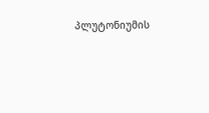პლუტონიუმის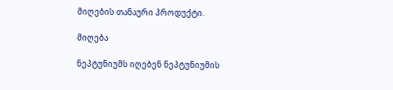მიღების თანაური პროდუქტი.

მიღება

ნეპტუნიუმს იღებენ ნეპტუნიუმის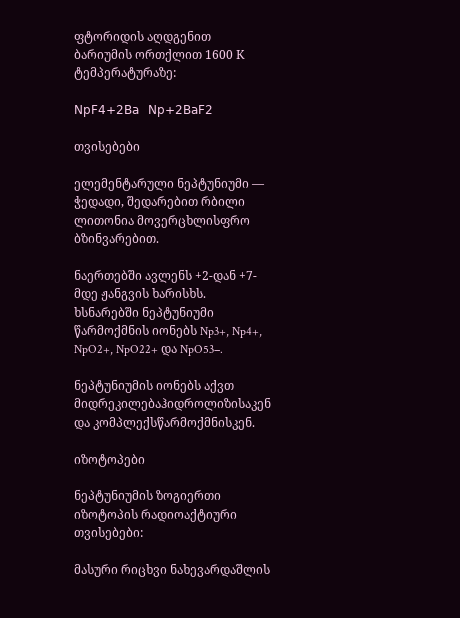ფტორიდის აღდგენით ბარიუმის ორთქლით 1600 К ტემპერატურაზე:

𝖭𝗉𝖥𝟦+𝟤𝖡𝖺   𝖭𝗉+𝟤𝖡𝖺𝖥𝟤

თვისებები

ელემენტარული ნეპტუნიუმი — ჭედადი, შედარებით რბილი ლითონია მოვერცხლისფრო ბზინვარებით.

ნაერთებში ავლენს +2-დან +7-მდე ჟანგვის ხარისხს. ხსნარებში ნეპტუნიუმი წარმოქმნის იონებს Np3+, Np4+, NpO2+, NpO22+ და NpO53−.

ნეპტუნიუმის იონებს აქვთ მიდრეკილებაჰიდროლიზისაკენ და კომპლექსწარმოქმნისკენ.

იზოტოპები

ნეპტუნიუმის ზოგიერთი იზოტოპის რადიოაქტიური თვისებები:

მასური რიცხვი ნახევარდაშლის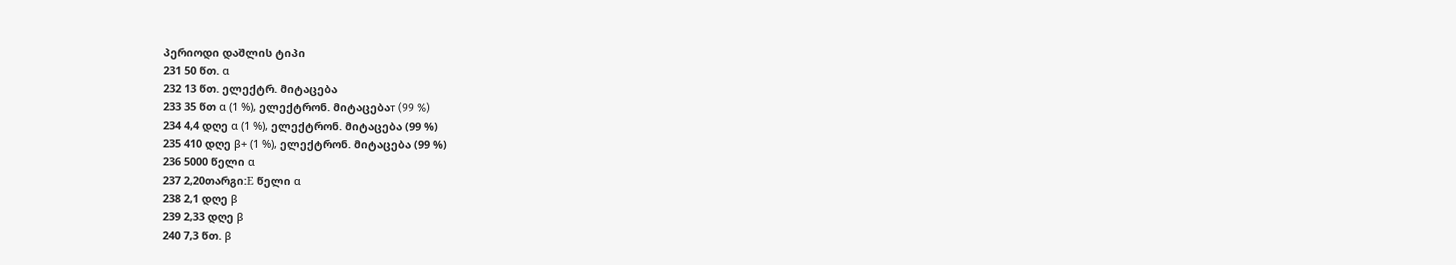პერიოდი დაშლის ტიპი
231 50 წთ. α
232 13 წთ. ელექტრ. მიტაცება
233 35 წთ α (1 %), ელექტრონ. მიტაცებაт (99 %)
234 4,4 დღე α (1 %), ელექტრონ. მიტაცება (99 %)
235 410 დღე β+ (1 %), ელექტრონ. მიტაცება (99 %)
236 5000 წელი α
237 2,20თარგი:E წელი α
238 2,1 დღე β
239 2,33 დღე β
240 7,3 წთ. β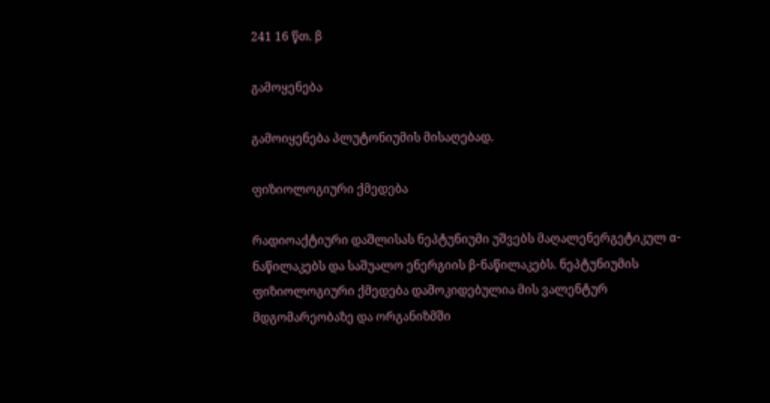241 16 წთ. β

გამოყენება

გამოიყენება პლუტონიუმის მისაღებად.

ფიზიოლოგიური ქმედება

რადიოაქტიური დაშლისას ნეპტუნიუმი უშვებს მაღალენერგეტიკულ α-ნაწილაკებს და საშუალო ენერგიის β-ნაწილაკებს. ნეპტუნიუმის ფიზიოლოგიური ქმედება დამოკიდებულია მის ვალენტურ მდგომარეობაზე და ორგანიზმში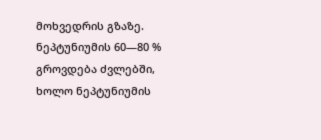მოხვედრის გზაზე. ნეპტუნიუმის 60—80 % გროვდება ძვლებში, ხოლო ნეპტუნიუმის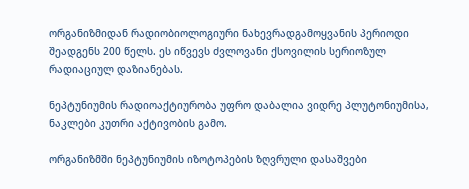ორგანიზმიდან რადიობიოლოგიური ნახევრადგამოყვანის პერიოდი შეადგენს 200 წელს. ეს იწვევს ძვლოვანი ქსოვილის სერიოზულ რადიაციულ დაზიანებას.

ნეპტუნიუმის რადიოაქტიურობა უფრო დაბალია ვიდრე პლუტონიუმისა, ნაკლები კუთრი აქტივობის გამო.

ორგანიზმში ნეპტუნიუმის იზოტოპების ზღვრული დასაშვები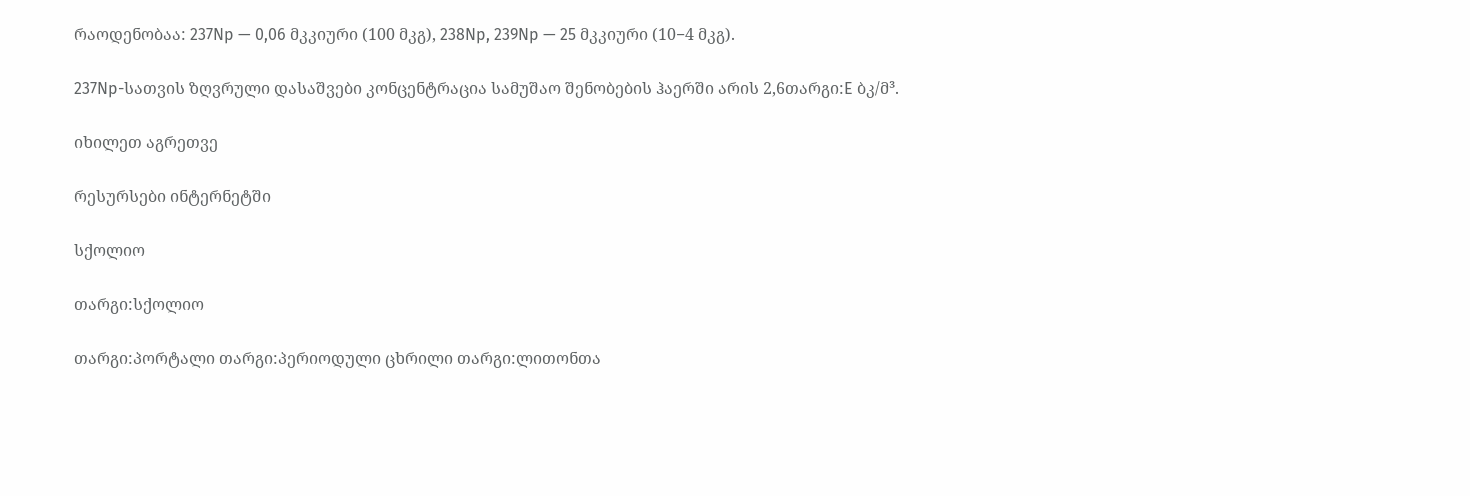რაოდენობაა: 237Np — 0,06 მკკიური (100 მკგ), 238Np, 239Np — 25 მკკიური (10−4 მკგ).

237Np-სათვის ზღვრული დასაშვები კონცენტრაცია სამუშაო შენობების ჰაერში არის 2,6თარგი:E ბკ/მ³.

იხილეთ აგრეთვე

რესურსები ინტერნეტში

სქოლიო

თარგი:სქოლიო

თარგი:პორტალი თარგი:პერიოდული ცხრილი თარგი:ლითონთა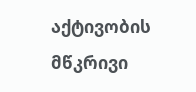აქტივობის მწკრივი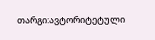თარგი:ავტორიტეტული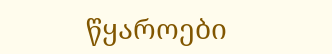წყაროები